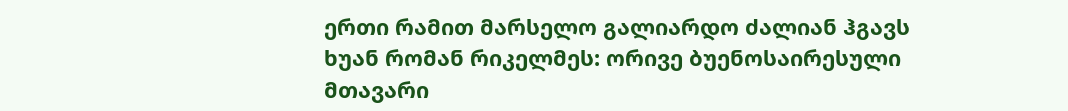ერთი რამით მარსელო გალიარდო ძალიან ჰგავს ხუან რომან რიკელმეს: ორივე ბუენოსაირესული მთავარი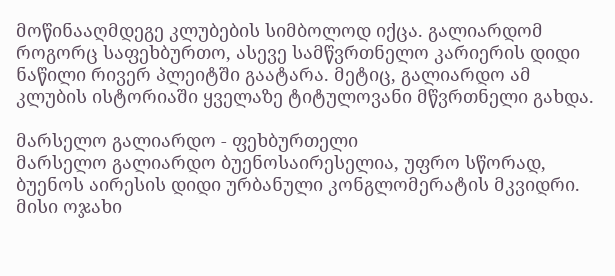მოწინააღმდეგე კლუბების სიმბოლოდ იქცა. გალიარდომ როგორც საფეხბურთო, ასევე სამწვრთნელო კარიერის დიდი ნაწილი რივერ პლეიტში გაატარა. მეტიც, გალიარდო ამ კლუბის ისტორიაში ყველაზე ტიტულოვანი მწვრთნელი გახდა.

მარსელო გალიარდო - ფეხბურთელი
მარსელო გალიარდო ბუენოსაირესელია, უფრო სწორად, ბუენოს აირესის დიდი ურბანული კონგლომერატის მკვიდრი. მისი ოჯახი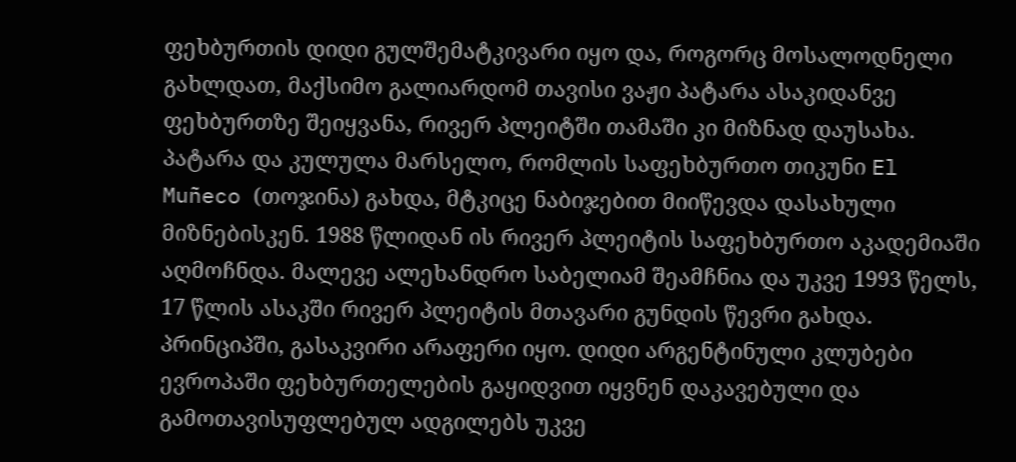ფეხბურთის დიდი გულშემატკივარი იყო და, როგორც მოსალოდნელი გახლდათ, მაქსიმო გალიარდომ თავისი ვაჟი პატარა ასაკიდანვე ფეხბურთზე შეიყვანა, რივერ პლეიტში თამაში კი მიზნად დაუსახა. პატარა და კულულა მარსელო, რომლის საფეხბურთო თიკუნი El Muñeco (თოჯინა) გახდა, მტკიცე ნაბიჯებით მიიწევდა დასახული მიზნებისკენ. 1988 წლიდან ის რივერ პლეიტის საფეხბურთო აკადემიაში აღმოჩნდა. მალევე ალეხანდრო საბელიამ შეამჩნია და უკვე 1993 წელს, 17 წლის ასაკში რივერ პლეიტის მთავარი გუნდის წევრი გახდა. პრინციპში, გასაკვირი არაფერი იყო. დიდი არგენტინული კლუბები ევროპაში ფეხბურთელების გაყიდვით იყვნენ დაკავებული და გამოთავისუფლებულ ადგილებს უკვე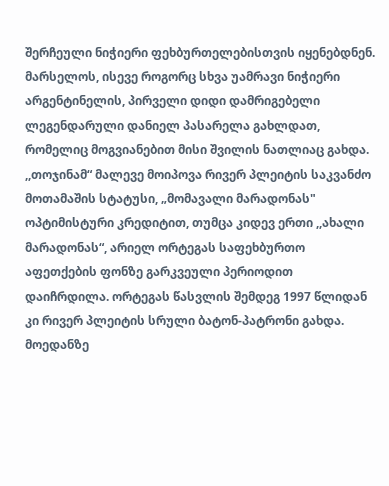შერჩეული ნიჭიერი ფეხბურთელებისთვის იყენებდნენ. მარსელოს, ისევე როგორც სხვა უამრავი ნიჭიერი არგენტინელის, პირველი დიდი დამრიგებელი ლეგენდარული დანიელ პასარელა გახლდათ, რომელიც მოგვიანებით მისი შვილის ნათლიაც გახდა. ,,თოჯინამ“ მალევე მოიპოვა რივერ პლეიტის საკვანძო მოთამაშის სტატუსი, „მომავალი მარადონას" ოპტიმისტური კრედიტით, თუმცა კიდევ ერთი ,,ახალი მარადონას“, არიელ ორტეგას საფეხბურთო აფეთქების ფონზე გარკვეული პერიოდით დაიჩრდილა. ორტეგას წასვლის შემდეგ 1997 წლიდან კი რივერ პლეიტის სრული ბატონ-პატრონი გახდა. მოედანზე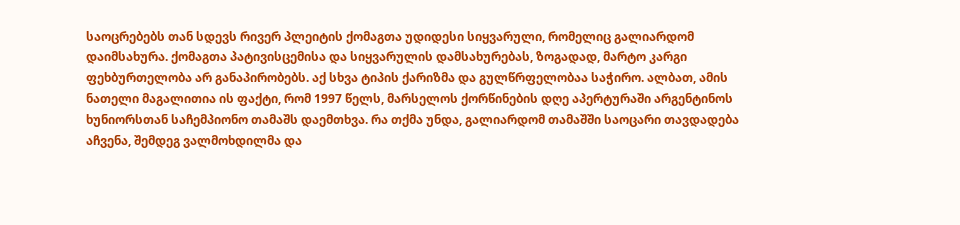საოცრებებს თან სდევს რივერ პლეიტის ქომაგთა უდიდესი სიყვარული, რომელიც გალიარდომ დაიმსახურა. ქომაგთა პატივისცემისა და სიყვარულის დამსახურებას, ზოგადად, მარტო კარგი ფეხბურთელობა არ განაპირობებს. აქ სხვა ტიპის ქარიზმა და გულწრფელობაა საჭირო. ალბათ, ამის ნათელი მაგალითია ის ფაქტი, რომ 1997 წელს, მარსელოს ქორწინების დღე აპერტურაში არგენტინოს ხუნიორსთან საჩემპიონო თამაშს დაემთხვა. რა თქმა უნდა, გალიარდომ თამაშში საოცარი თავდადება აჩვენა, შემდეგ ვალმოხდილმა და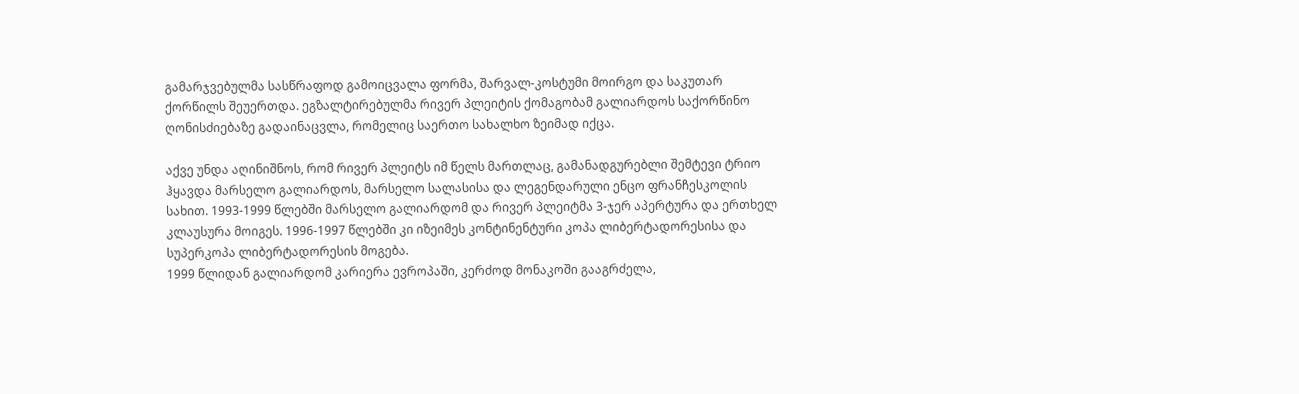გამარჯვებულმა სასწრაფოდ გამოიცვალა ფორმა, შარვალ-კოსტუმი მოირგო და საკუთარ ქორწილს შეუერთდა. ეგზალტირებულმა რივერ პლეიტის ქომაგობამ გალიარდოს საქორწინო ღონისძიებაზე გადაინაცვლა, რომელიც საერთო სახალხო ზეიმად იქცა.

აქვე უნდა აღინიშნოს, რომ რივერ პლეიტს იმ წელს მართლაც, გამანადგურებლი შემტევი ტრიო ჰყავდა მარსელო გალიარდოს, მარსელო სალასისა და ლეგენდარული ენცო ფრანჩესკოლის სახით. 1993-1999 წლებში მარსელო გალიარდომ და რივერ პლეიტმა 3-ჯერ აპერტურა და ერთხელ კლაუსურა მოიგეს. 1996-1997 წლებში კი იზეიმეს კონტინენტური კოპა ლიბერტადორესისა და სუპერკოპა ლიბერტადორესის მოგება.
1999 წლიდან გალიარდომ კარიერა ევროპაში, კერძოდ მონაკოში გააგრძელა,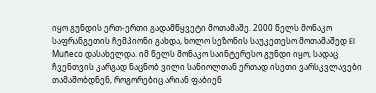იყო გუნდის ერთ-ერთი გადამწყვეტი მოთამაშე. 2000 წელს მონაკო საფრანგეთის ჩემპიონი გახდა, ხოლო სეზონის საუკეთესო მოთამაშედ El Muñeco დასახელდა. იმ წელს მონაკო საინტერესო გუნდი იყო, სადაც ჩვენთვის კარგად ნაცნობ ვილი სანიოლთან ერთად ისეთი ვარსკვლავები თამაშობდნენ, როგორებიც არიან ფაბიენ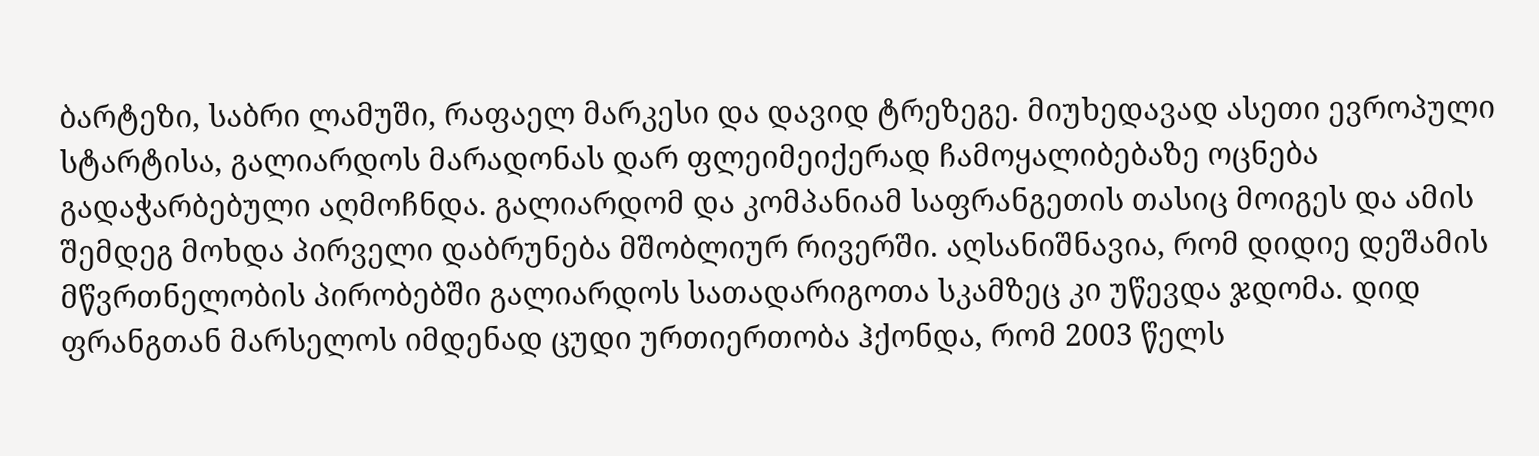ბარტეზი, საბრი ლამუში, რაფაელ მარკესი და დავიდ ტრეზეგე. მიუხედავად ასეთი ევროპული სტარტისა, გალიარდოს მარადონას დარ ფლეიმეიქერად ჩამოყალიბებაზე ოცნება გადაჭარბებული აღმოჩნდა. გალიარდომ და კომპანიამ საფრანგეთის თასიც მოიგეს და ამის შემდეგ მოხდა პირველი დაბრუნება მშობლიურ რივერში. აღსანიშნავია, რომ დიდიე დეშამის მწვრთნელობის პირობებში გალიარდოს სათადარიგოთა სკამზეც კი უწევდა ჯდომა. დიდ ფრანგთან მარსელოს იმდენად ცუდი ურთიერთობა ჰქონდა, რომ 2003 წელს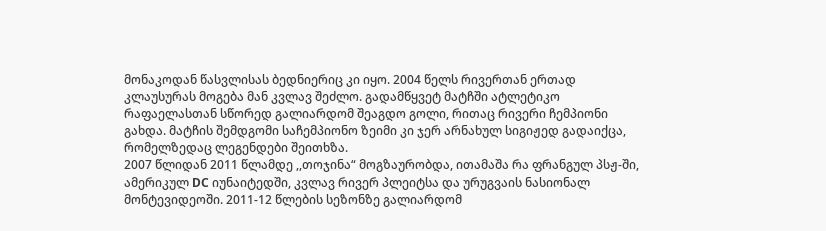მონაკოდან წასვლისას ბედნიერიც კი იყო. 2004 წელს რივერთან ერთად კლაუსურას მოგება მან კვლავ შეძლო. გადამწყვეტ მატჩში ატლეტიკო რაფაელასთან სწორედ გალიარდომ შეაგდო გოლი, რითაც რივერი ჩემპიონი გახდა. მატჩის შემდგომი საჩემპიონო ზეიმი კი ჯერ არნახულ სიგიჟედ გადაიქცა, რომელზედაც ლეგენდები შეითხზა.
2007 წლიდან 2011 წლამდე ,,თოჯინა“ მოგზაურობდა, ითამაშა რა ფრანგულ პსჟ-ში, ამერიკულ DC იუნაიტედში, კვლავ რივერ პლეიტსა და ურუგვაის ნასიონალ მონტევიდეოში. 2011-12 წლების სეზონზე გალიარდომ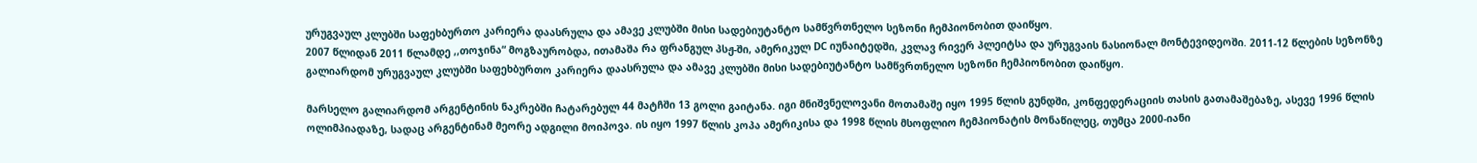ურუგვაულ კლუბში საფეხბურთო კარიერა დაასრულა და ამავე კლუბში მისი სადებიუტანტო სამწვრთნელო სეზონი ჩემპიონობით დაიწყო.
2007 წლიდან 2011 წლამდე ,,თოჯინა“ მოგზაურობდა, ითამაშა რა ფრანგულ პსჟ-ში, ამერიკულ DC იუნაიტედში, კვლავ რივერ პლეიტსა და ურუგვაის ნასიონალ მონტევიდეოში. 2011-12 წლების სეზონზე გალიარდომ ურუგვაულ კლუბში საფეხბურთო კარიერა დაასრულა და ამავე კლუბში მისი სადებიუტანტო სამწვრთნელო სეზონი ჩემპიონობით დაიწყო.

მარსელო გალიარდომ არგენტინის ნაკრებში ჩატარებულ 44 მატჩში 13 გოლი გაიტანა. იგი მნიშვნელოვანი მოთამაშე იყო 1995 წლის გუნდში, კონფედერაციის თასის გათამაშებაზე, ასევე 1996 წლის ოლიმპიადაზე, სადაც არგენტინამ მეორე ადგილი მოიპოვა. ის იყო 1997 წლის კოპა ამერიკისა და 1998 წლის მსოფლიო ჩემპიონატის მონაწილეც, თუმცა 2000-იანი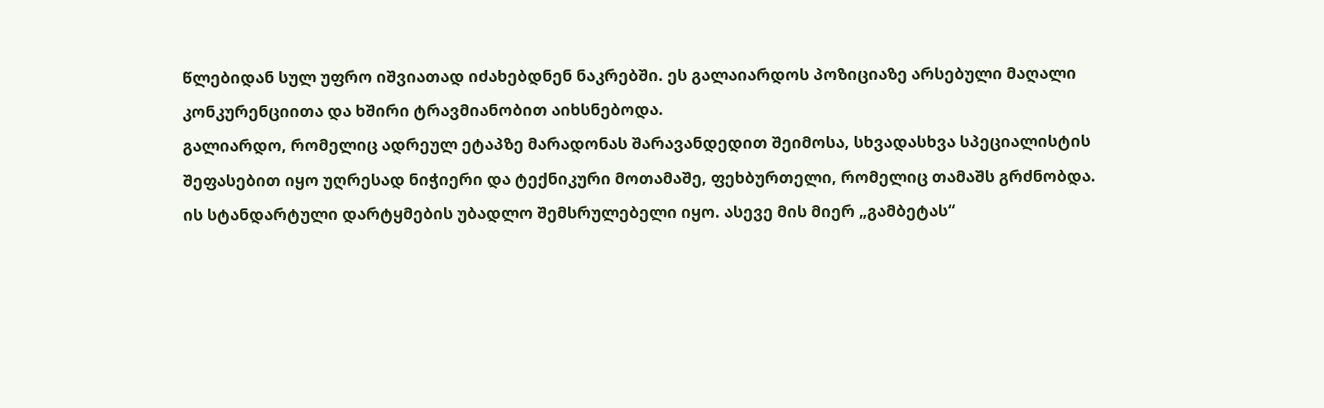წლებიდან სულ უფრო იშვიათად იძახებდნენ ნაკრებში. ეს გალაიარდოს პოზიციაზე არსებული მაღალი კონკურენციითა და ხშირი ტრავმიანობით აიხსნებოდა.
გალიარდო, რომელიც ადრეულ ეტაპზე მარადონას შარავანდედით შეიმოსა, სხვადასხვა სპეციალისტის შეფასებით იყო უღრესად ნიჭიერი და ტექნიკური მოთამაშე, ფეხბურთელი, რომელიც თამაშს გრძნობდა. ის სტანდარტული დარტყმების უბადლო შემსრულებელი იყო. ასევე მის მიერ „გამბეტას“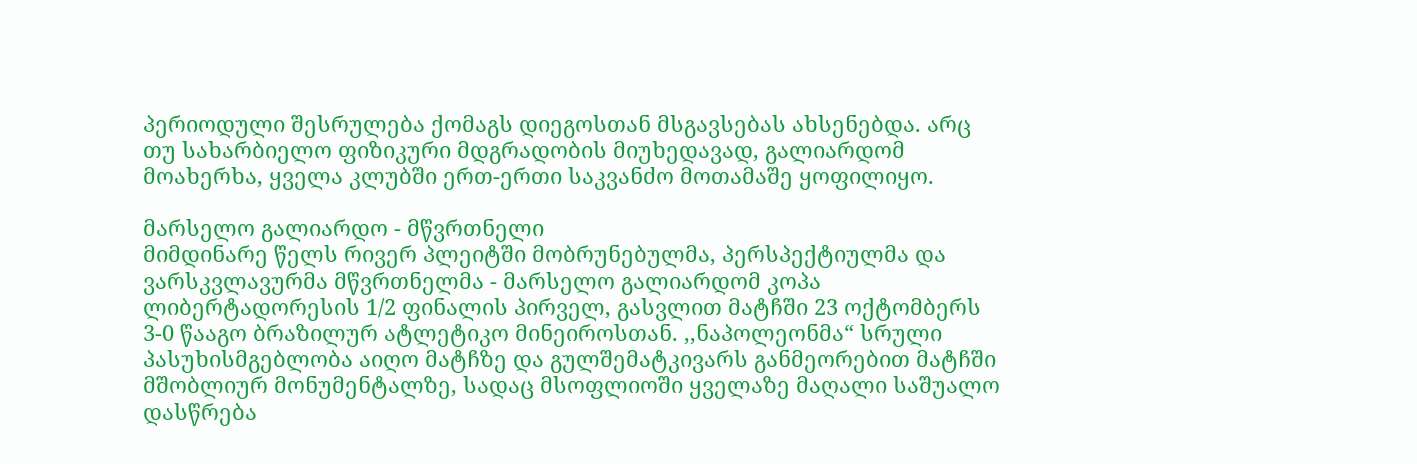პერიოდული შესრულება ქომაგს დიეგოსთან მსგავსებას ახსენებდა. არც თუ სახარბიელო ფიზიკური მდგრადობის მიუხედავად, გალიარდომ მოახერხა, ყველა კლუბში ერთ-ერთი საკვანძო მოთამაშე ყოფილიყო.

მარსელო გალიარდო - მწვრთნელი
მიმდინარე წელს რივერ პლეიტში მობრუნებულმა, პერსპექტიულმა და ვარსკვლავურმა მწვრთნელმა - მარსელო გალიარდომ კოპა ლიბერტადორესის 1/2 ფინალის პირველ, გასვლით მატჩში 23 ოქტომბერს 3-0 წააგო ბრაზილურ ატლეტიკო მინეიროსთან. ,,ნაპოლეონმა“ სრული პასუხისმგებლობა აიღო მატჩზე და გულშემატკივარს განმეორებით მატჩში მშობლიურ მონუმენტალზე, სადაც მსოფლიოში ყველაზე მაღალი საშუალო დასწრება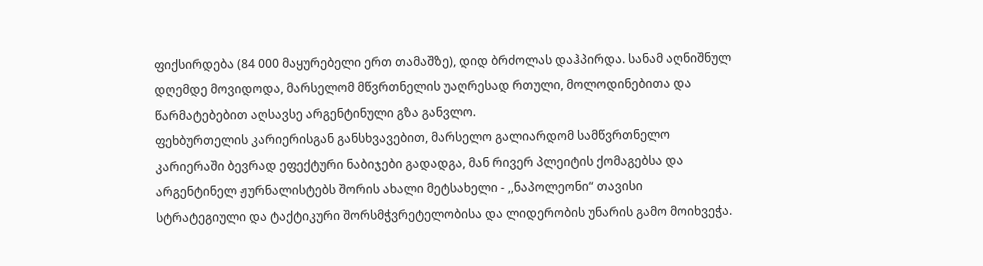ფიქსირდება (84 000 მაყურებელი ერთ თამაშზე), დიდ ბრძოლას დაჰპირდა. სანამ აღნიშნულ დღემდე მოვიდოდა, მარსელომ მწვრთნელის უაღრესად რთული, მოლოდინებითა და წარმატებებით აღსავსე არგენტინული გზა განვლო.
ფეხბურთელის კარიერისგან განსხვავებით, მარსელო გალიარდომ სამწვრთნელო კარიერაში ბევრად ეფექტური ნაბიჯები გადადგა, მან რივერ პლეიტის ქომაგებსა და არგენტინელ ჟურნალისტებს შორის ახალი მეტსახელი - ,,ნაპოლეონი“ თავისი სტრატეგიული და ტაქტიკური შორსმჭვრეტელობისა და ლიდერობის უნარის გამო მოიხვეჭა.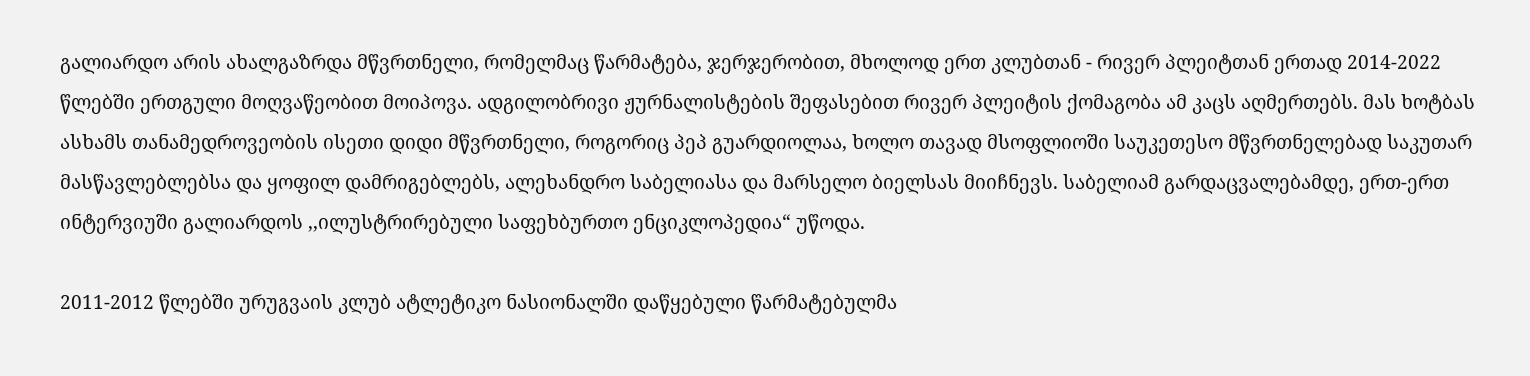გალიარდო არის ახალგაზრდა მწვრთნელი, რომელმაც წარმატება, ჯერჯერობით, მხოლოდ ერთ კლუბთან - რივერ პლეიტთან ერთად 2014-2022 წლებში ერთგული მოღვაწეობით მოიპოვა. ადგილობრივი ჟურნალისტების შეფასებით რივერ პლეიტის ქომაგობა ამ კაცს აღმერთებს. მას ხოტბას ასხამს თანამედროვეობის ისეთი დიდი მწვრთნელი, როგორიც პეპ გუარდიოლაა, ხოლო თავად მსოფლიოში საუკეთესო მწვრთნელებად საკუთარ მასწავლებლებსა და ყოფილ დამრიგებლებს, ალეხანდრო საბელიასა და მარსელო ბიელსას მიიჩნევს. საბელიამ გარდაცვალებამდე, ერთ-ერთ ინტერვიუში გალიარდოს ,,ილუსტრირებული საფეხბურთო ენციკლოპედია“ უწოდა.

2011-2012 წლებში ურუგვაის კლუბ ატლეტიკო ნასიონალში დაწყებული წარმატებულმა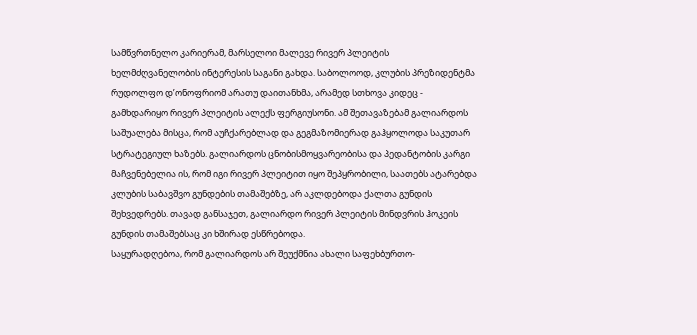სამწვრთნელო კარიერამ, მარსელოი მალევე რივერ პლეიტის ხელმძღვანელობის ინტერესის საგანი გახდა. საბოლოოდ, კლუბის პრეზიდენტმა რუდოლფო დ’ონოფრიომ არათუ დაითანხმა, არამედ სთხოვა კიდეც - გამხდარიყო რივერ პლეიტის ალექს ფერგიუსონი. ამ შეთავაზებამ გალიარდოს საშუალება მისცა, რომ აუჩქარებლად და გეგმაზომიერად გაჰყოლოდა საკუთარ სტრატეგიულ ხაზებს. გალიარდოს ცნობისმოყვარეობისა და პედანტობის კარგი მაჩვენებელია ის, რომ იგი რივერ პლეიტით იყო შეპყრობილი, საათებს ატარებდა კლუბის საბავშვო გუნდების თამაშებზე, არ აკლდებოდა ქალთა გუნდის შეხვედრებს. თავად განსაჯეთ, გალიარდო რივერ პლეიტის მინდვრის ჰოკეის გუნდის თამაშებსაც კი ხშირად ესწრებოდა.
საყურადღებოა, რომ გალიარდოს არ შეუქმნია ახალი საფეხბურთო-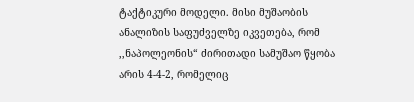ტაქტიკური მოდელი. მისი მუშაობის ანალიზის საფუძველზე იკვეთება, რომ ,,ნაპოლეონის“ ძირითადი სამუშაო წყობა არის 4-4-2, რომელიც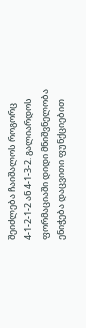შეიძლება ჩაიშალოს როგორც 4-1-2-1-2 ან 4-1-3-2. გალიარდოს ფორმაციაში დიდი მნიშვნელობა ენიჭება დაცვითი ფუნქციებით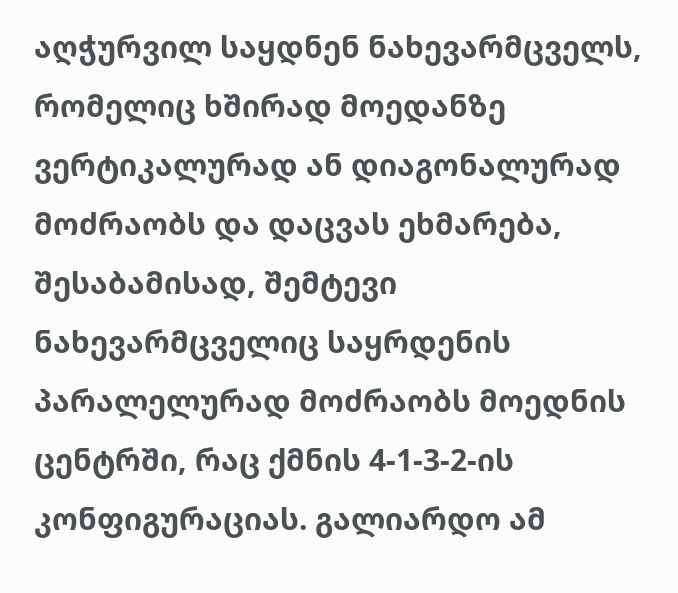აღჭურვილ საყდნენ ნახევარმცველს, რომელიც ხშირად მოედანზე ვერტიკალურად ან დიაგონალურად მოძრაობს და დაცვას ეხმარება, შესაბამისად, შემტევი ნახევარმცველიც საყრდენის პარალელურად მოძრაობს მოედნის ცენტრში, რაც ქმნის 4-1-3-2-ის კონფიგურაციას. გალიარდო ამ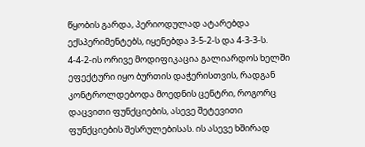წყობის გარდა, პერიოდულად ატარებდა ექსპერიმენტებს, იყენებდა 3-5-2-ს და 4-3-3-ს. 4-4-2-ის ორივე მოდიფიკაცია გალიარდოს ხელში ეფექტური იყო ბურთის დაჭერისთვის, რადგან კონტროლდებოდა მოედნის ცენტრი, როგორც დაცვითი ფუნქციების, ასევე შეტევითი ფუნქციების შესრულებისას. ის ასევე ხშირად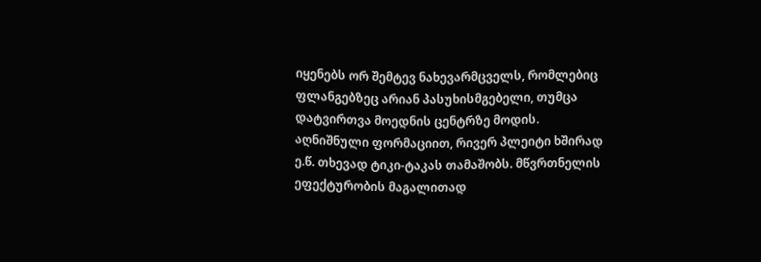იყენებს ორ შემტევ ნახევარმცველს, რომლებიც ფლანგებზეც არიან პასუხისმგებელი, თუმცა დატვირთვა მოედნის ცენტრზე მოდის. აღნიშნული ფორმაციით, რივერ პლეიტი ხშირად ე.წ. თხევად ტიკი-ტაკას თამაშობს. მწვრთნელის ეფექტურობის მაგალითად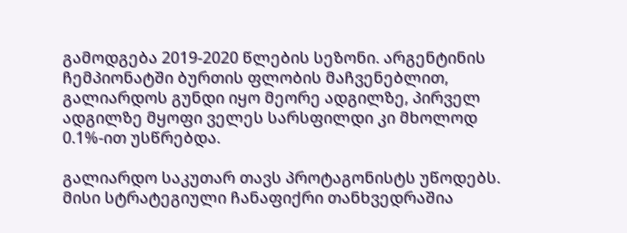გამოდგება 2019-2020 წლების სეზონი. არგენტინის ჩემპიონატში ბურთის ფლობის მაჩვენებლით, გალიარდოს გუნდი იყო მეორე ადგილზე, პირველ ადგილზე მყოფი ველეს სარსფილდი კი მხოლოდ 0.1%-ით უსწრებდა.

გალიარდო საკუთარ თავს პროტაგონისტს უწოდებს. მისი სტრატეგიული ჩანაფიქრი თანხვედრაშია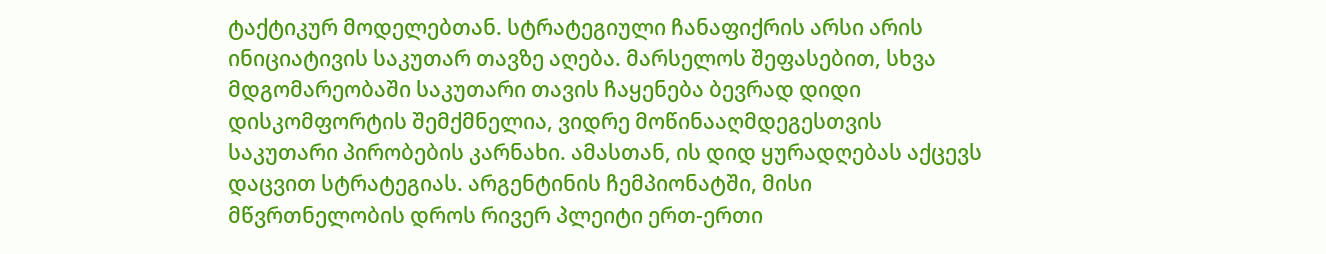ტაქტიკურ მოდელებთან. სტრატეგიული ჩანაფიქრის არსი არის ინიციატივის საკუთარ თავზე აღება. მარსელოს შეფასებით, სხვა მდგომარეობაში საკუთარი თავის ჩაყენება ბევრად დიდი დისკომფორტის შემქმნელია, ვიდრე მოწინააღმდეგესთვის საკუთარი პირობების კარნახი. ამასთან, ის დიდ ყურადღებას აქცევს დაცვით სტრატეგიას. არგენტინის ჩემპიონატში, მისი მწვრთნელობის დროს რივერ პლეიტი ერთ-ერთი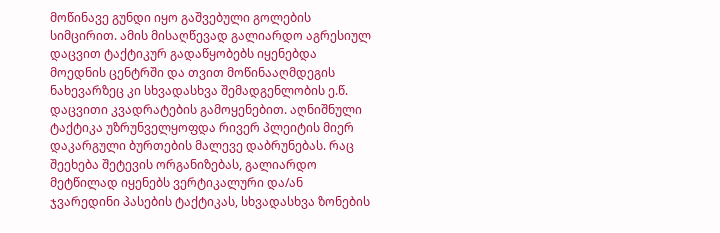მოწინავე გუნდი იყო გაშვებული გოლების სიმცირით. ამის მისაღწევად გალიარდო აგრესიულ დაცვით ტაქტიკურ გადაწყობებს იყენებდა მოედნის ცენტრში და თვით მოწინააღმდეგის ნახევარზეც კი სხვადასხვა შემადგენლობის ე.წ. დაცვითი კვადრატების გამოყენებით. აღნიშნული ტაქტიკა უზრუნველყოფდა რივერ პლეიტის მიერ დაკარგული ბურთების მალევე დაბრუნებას. რაც შეეხება შეტევის ორგანიზებას, გალიარდო მეტწილად იყენებს ვერტიკალური და/ან ჯვარედინი პასების ტაქტიკას, სხვადასხვა ზონების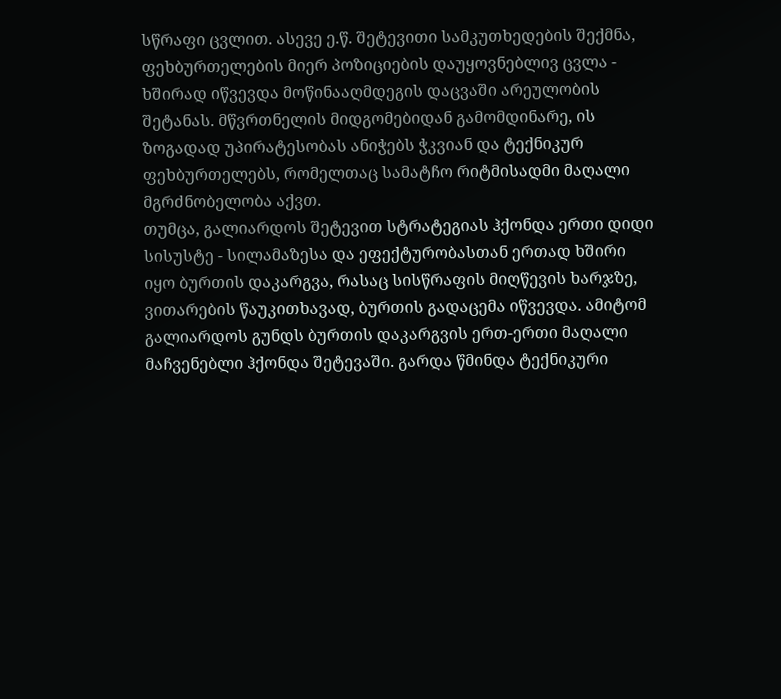სწრაფი ცვლით. ასევე ე.წ. შეტევითი სამკუთხედების შექმნა, ფეხბურთელების მიერ პოზიციების დაუყოვნებლივ ცვლა - ხშირად იწვევდა მოწინააღმდეგის დაცვაში არეულობის შეტანას. მწვრთნელის მიდგომებიდან გამომდინარე, ის ზოგადად უპირატესობას ანიჭებს ჭკვიან და ტექნიკურ ფეხბურთელებს, რომელთაც სამატჩო რიტმისადმი მაღალი მგრძნობელობა აქვთ.
თუმცა, გალიარდოს შეტევით სტრატეგიას ჰქონდა ერთი დიდი სისუსტე - სილამაზესა და ეფექტურობასთან ერთად ხშირი იყო ბურთის დაკარგვა, რასაც სისწრაფის მიღწევის ხარჯზე, ვითარების წაუკითხავად, ბურთის გადაცემა იწვევდა. ამიტომ გალიარდოს გუნდს ბურთის დაკარგვის ერთ-ერთი მაღალი მაჩვენებლი ჰქონდა შეტევაში. გარდა წმინდა ტექნიკური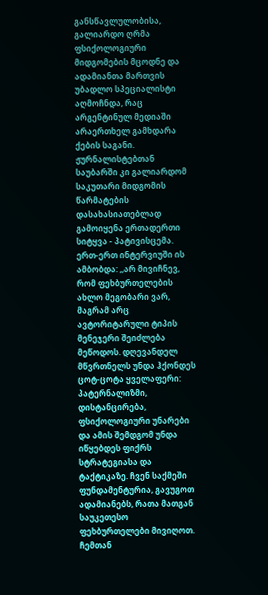განსწავლულობისა, გალიარდო ღრმა ფსიქოლოგიური მიდგომების მცოდნე და ადამიანთა მართვის უბადლო სპეციალისტი აღმოჩნდა, რაც არგენტინულ მედიაში არაერთხელ გამხდარა ქების საგანი. ჟურნალისტებთან საუბარში კი გალიარდომ საკუთარი მიდგომის წარმატების დასახასიათებლად გამოიყენა ერთადერთი სიტყვა - პატივისცემა. ერთ-ერთ ინტერვიუში ის ამბობდა: ,,არ მივიჩნევ, რომ ფეხბურთელების ახლო მეგობარი ვარ, მაგრამ არც ავტორიტარული ტიპის მენეჯერი შეიძლება მეწოდოს. დღევანდელ მწვრთნელს უნდა ჰქონდეს ცოტ-ცოტა ყველაფერი: პატერნალიზმი, დისტანცირება, ფსიქოლოგიური უნარები და ამის შემდგომ უნდა იწყებდეს ფიქრს სტრატეგიასა და ტაქტიკაზე. ჩვენ საქმეში ფუნდამენტურია, გავუგოთ ადამიანებს, რათა მათგან საუკეთესო ფეხბურთელები მივიღოთ. ჩემთან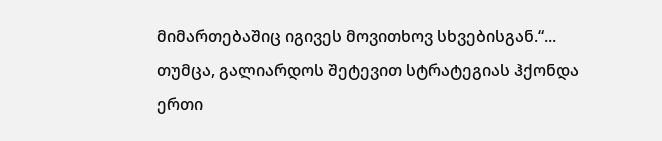მიმართებაშიც იგივეს მოვითხოვ სხვებისგან.“...
თუმცა, გალიარდოს შეტევით სტრატეგიას ჰქონდა ერთი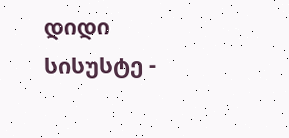დიდი სისუსტე -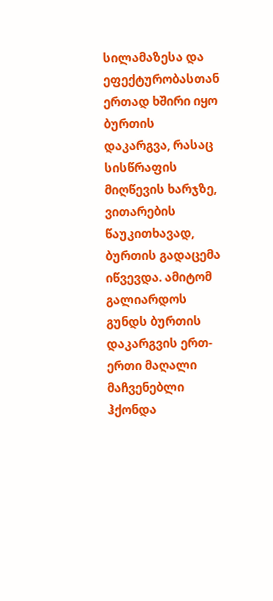სილამაზესა და ეფექტურობასთან ერთად ხშირი იყო ბურთის დაკარგვა, რასაც სისწრაფის მიღწევის ხარჯზე, ვითარების წაუკითხავად, ბურთის გადაცემა იწვევდა. ამიტომ გალიარდოს გუნდს ბურთის დაკარგვის ერთ-ერთი მაღალი მაჩვენებლი ჰქონდა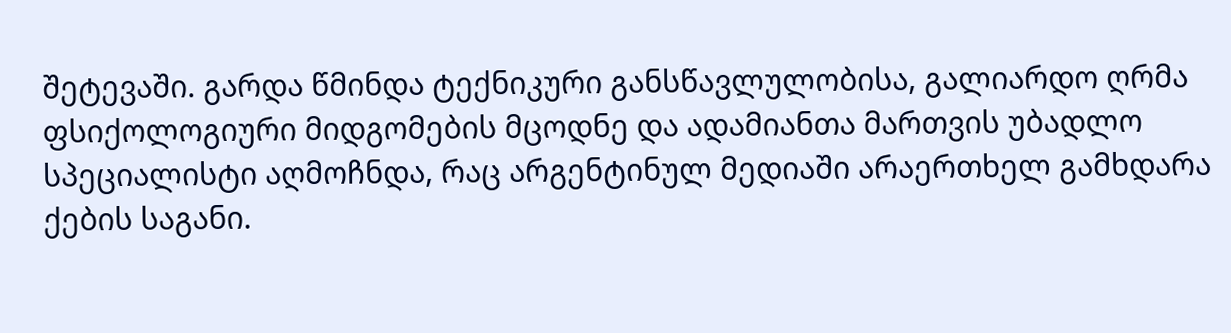შეტევაში. გარდა წმინდა ტექნიკური განსწავლულობისა, გალიარდო ღრმა ფსიქოლოგიური მიდგომების მცოდნე და ადამიანთა მართვის უბადლო სპეციალისტი აღმოჩნდა, რაც არგენტინულ მედიაში არაერთხელ გამხდარა ქების საგანი.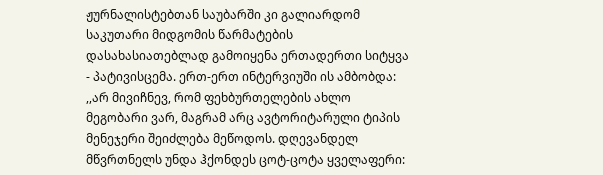ჟურნალისტებთან საუბარში კი გალიარდომ საკუთარი მიდგომის წარმატების დასახასიათებლად გამოიყენა ერთადერთი სიტყვა - პატივისცემა. ერთ-ერთ ინტერვიუში ის ამბობდა: ,,არ მივიჩნევ, რომ ფეხბურთელების ახლო მეგობარი ვარ, მაგრამ არც ავტორიტარული ტიპის მენეჯერი შეიძლება მეწოდოს. დღევანდელ მწვრთნელს უნდა ჰქონდეს ცოტ-ცოტა ყველაფერი: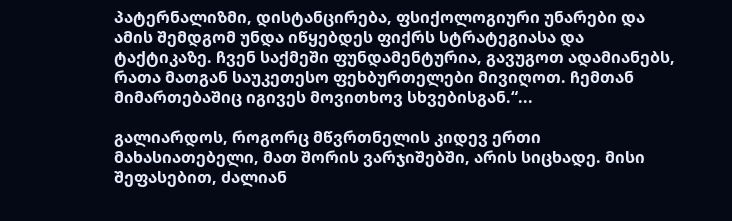პატერნალიზმი, დისტანცირება, ფსიქოლოგიური უნარები და ამის შემდგომ უნდა იწყებდეს ფიქრს სტრატეგიასა და ტაქტიკაზე. ჩვენ საქმეში ფუნდამენტურია, გავუგოთ ადამიანებს, რათა მათგან საუკეთესო ფეხბურთელები მივიღოთ. ჩემთან მიმართებაშიც იგივეს მოვითხოვ სხვებისგან.“...

გალიარდოს, როგორც მწვრთნელის კიდევ ერთი მახასიათებელი, მათ შორის ვარჯიშებში, არის სიცხადე. მისი შეფასებით, ძალიან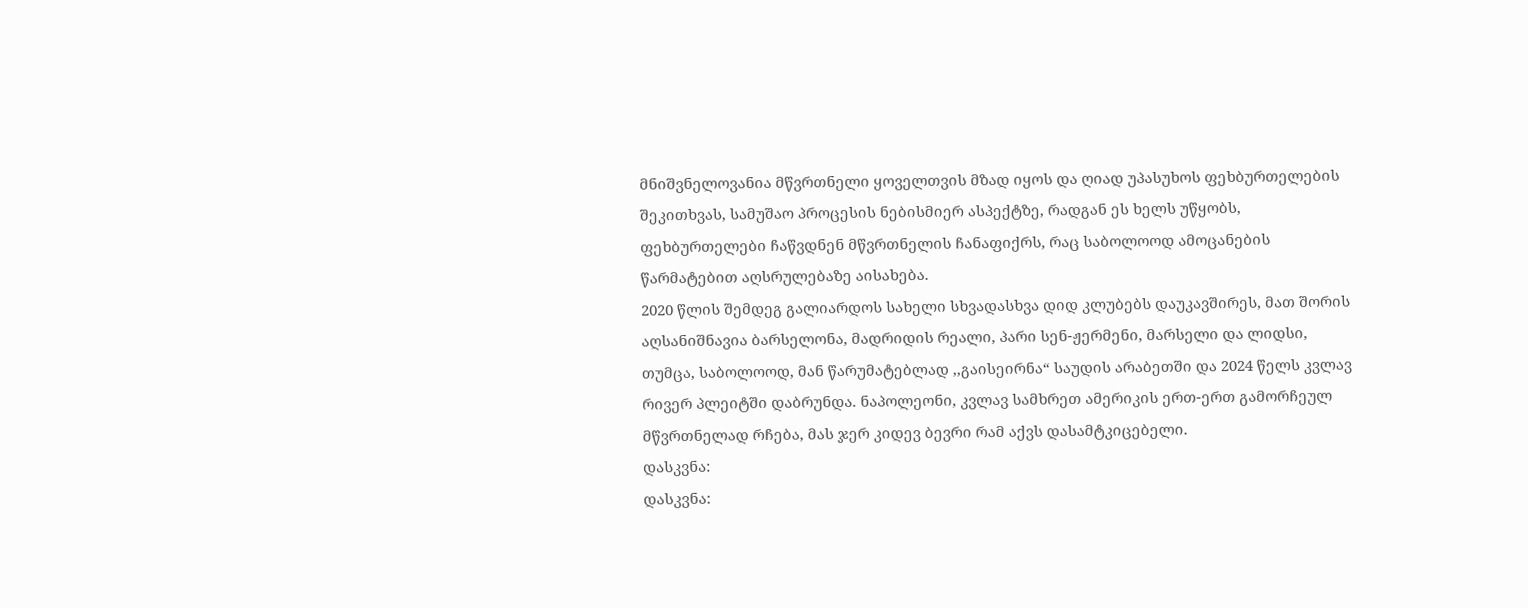მნიშვნელოვანია მწვრთნელი ყოველთვის მზად იყოს და ღიად უპასუხოს ფეხბურთელების შეკითხვას, სამუშაო პროცესის ნებისმიერ ასპექტზე, რადგან ეს ხელს უწყობს, ფეხბურთელები ჩაწვდნენ მწვრთნელის ჩანაფიქრს, რაც საბოლოოდ ამოცანების წარმატებით აღსრულებაზე აისახება.
2020 წლის შემდეგ გალიარდოს სახელი სხვადასხვა დიდ კლუბებს დაუკავშირეს, მათ შორის აღსანიშნავია ბარსელონა, მადრიდის რეალი, პარი სენ-ჟერმენი, მარსელი და ლიდსი, თუმცა, საბოლოოდ, მან წარუმატებლად ,,გაისეირნა“ საუდის არაბეთში და 2024 წელს კვლავ რივერ პლეიტში დაბრუნდა. ნაპოლეონი, კვლავ სამხრეთ ამერიკის ერთ-ერთ გამორჩეულ მწვრთნელად რჩება, მას ჯერ კიდევ ბევრი რამ აქვს დასამტკიცებელი.
დასკვნა:
დასკვნა: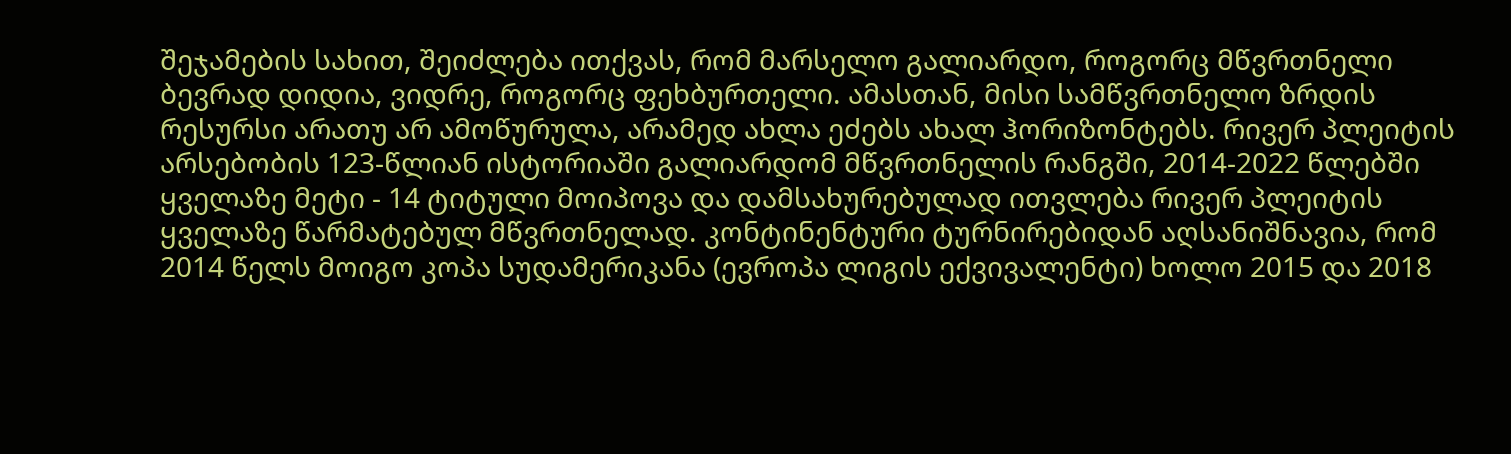შეჯამების სახით, შეიძლება ითქვას, რომ მარსელო გალიარდო, როგორც მწვრთნელი ბევრად დიდია, ვიდრე, როგორც ფეხბურთელი. ამასთან, მისი სამწვრთნელო ზრდის რესურსი არათუ არ ამოწურულა, არამედ ახლა ეძებს ახალ ჰორიზონტებს. რივერ პლეიტის არსებობის 123-წლიან ისტორიაში გალიარდომ მწვრთნელის რანგში, 2014-2022 წლებში ყველაზე მეტი - 14 ტიტული მოიპოვა და დამსახურებულად ითვლება რივერ პლეიტის ყველაზე წარმატებულ მწვრთნელად. კონტინენტური ტურნირებიდან აღსანიშნავია, რომ 2014 წელს მოიგო კოპა სუდამერიკანა (ევროპა ლიგის ექვივალენტი) ხოლო 2015 და 2018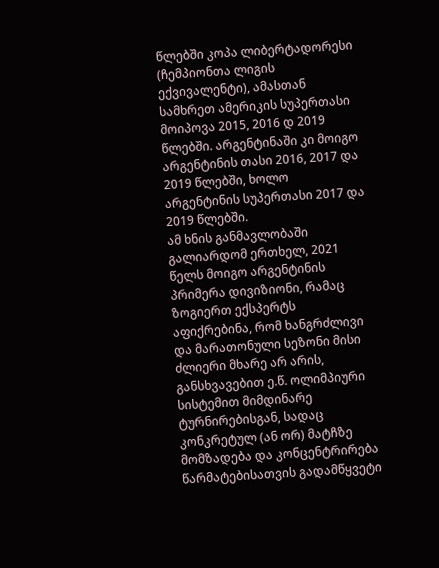წლებში კოპა ლიბერტადორესი (ჩემპიონთა ლიგის ექვივალენტი), ამასთან სამხრეთ ამერიკის სუპერთასი მოიპოვა 2015, 2016 დ 2019 წლებში. არგენტინაში კი მოიგო არგენტინის თასი 2016, 2017 და 2019 წლებში, ხოლო არგენტინის სუპერთასი 2017 და 2019 წლებში.
ამ ხნის განმავლობაში გალიარდომ ერთხელ, 2021 წელს მოიგო არგენტინის პრიმერა დივიზიონი, რამაც ზოგიერთ ექსპერტს აფიქრებინა, რომ ხანგრძლივი და მარათონული სეზონი მისი ძლიერი მხარე არ არის, განსხვავებით ე.წ. ოლიმპიური სისტემით მიმდინარე ტურნირებისგან, სადაც კონკრეტულ (ან ორ) მატჩზე მომზადება და კონცენტრირება წარმატებისათვის გადამწყვეტი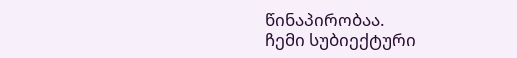წინაპირობაა.
ჩემი სუბიექტური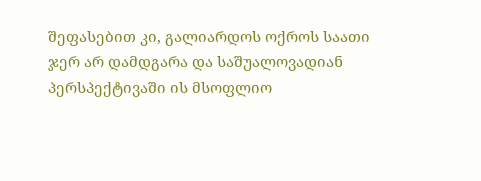შეფასებით კი, გალიარდოს ოქროს საათი ჯერ არ დამდგარა და საშუალოვადიან პერსპექტივაში ის მსოფლიო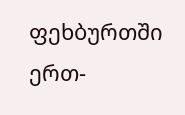ფეხბურთში ერთ-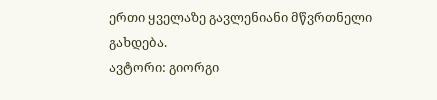ერთი ყველაზე გავლენიანი მწვრთნელი გახდება.
ავტორი: გიორგი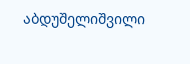აბდუშელიშვილი